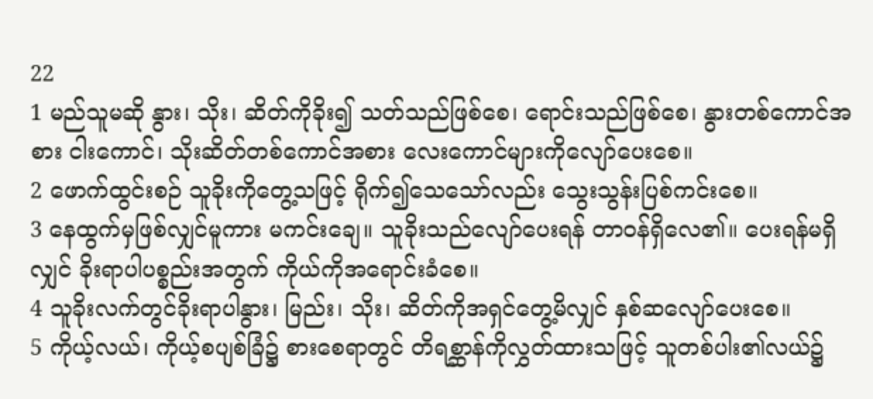22
1 မည်သူမဆို နွား၊ သိုး၊ ဆိတ်ကိုခိုး၍ သတ်သည်ဖြစ်စေ၊ ရောင်းသည်ဖြစ်စေ၊ နွားတစ်ကောင်အစား ငါးကောင်၊ သိုးဆိတ်တစ်ကောင်အစား လေးကောင်များကိုလျော်ပေးစေ။
2 ဖောက်ထွင်းစဉ် သူခိုးကိုတွေ့သဖြင့် ရိုက်၍သေသော်လည်း သွေးသွန်းပြစ်ကင်းစေ။
3 နေထွက်မှဖြစ်လျှင်မူကား မကင်းချေ။ သူခိုးသည်လျော်ပေးရန် တာဝန်ရှိလေ၏။ ပေးရန်မရှိလျှင် ခိုးရာပါပစ္စည်းအတွက် ကိုယ်ကိုအရောင်းခံစေ။
4 သူခိုးလက်တွင်ခိုးရာပါနွား၊ မြည်း၊ သိုး၊ ဆိတ်ကိုအရှင်တွေ့မိလျှင် နှစ်ဆလျော်ပေးစေ။
5 ကိုယ့်လယ်၊ ကိုယ့်စပျစ်ခြံ၌ စားစေရာတွင် တိရစ္ဆာန်ကိုလွှတ်ထားသဖြင့် သူတစ်ပါး၏လယ်၌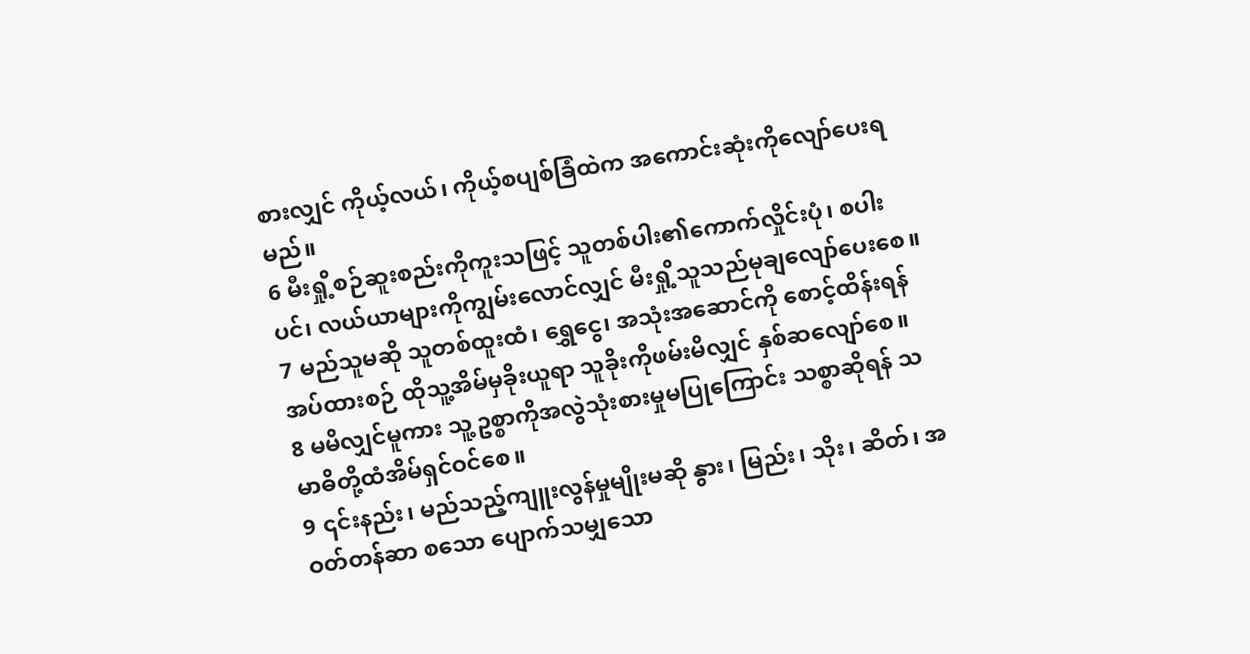စားလျှင် ကိုယ့်လယ်၊ ကိုယ့်စပျစ်ခြံထဲက အကောင်းဆုံးကိုလျော်ပေးရမည်။
6 မီးရှို့စဉ်ဆူးစည်းကိုကူးသဖြင့် သူတစ်ပါး၏ကောက်လှိုင်းပုံ၊ စပါးပင်၊ လယ်ယာများကိုကျွမ်းလောင်လျှင် မီးရှို့သူသည်မုချလျော်ပေးစေ။
7 မည်သူမဆို သူတစ်ထူးထံ၊ ရွှေငွေ၊ အသုံးအဆောင်ကို စောင့်ထိန်းရန်အပ်ထားစဉ် ထိုသူ့အိမ်မှခိုးယူရာ သူခိုးကိုဖမ်းမိလျှင် နှစ်ဆလျော်စေ။
8 မမိလျှင်မူကား သူ့ဥစ္စာကိုအလွဲသုံးစားမှုမပြုကြောင်း သစ္စာဆိုရန် သမာဓိတို့ထံအိမ်ရှင်ဝင်စေ။
9 ၎င်းနည်း၊ မည်သည့်ကျူးလွန်မှုမျိုးမဆို နွား၊ မြည်း၊ သိုး၊ ဆိတ်၊ အဝတ်တန်ဆာ စသော ပျောက်သမျှသော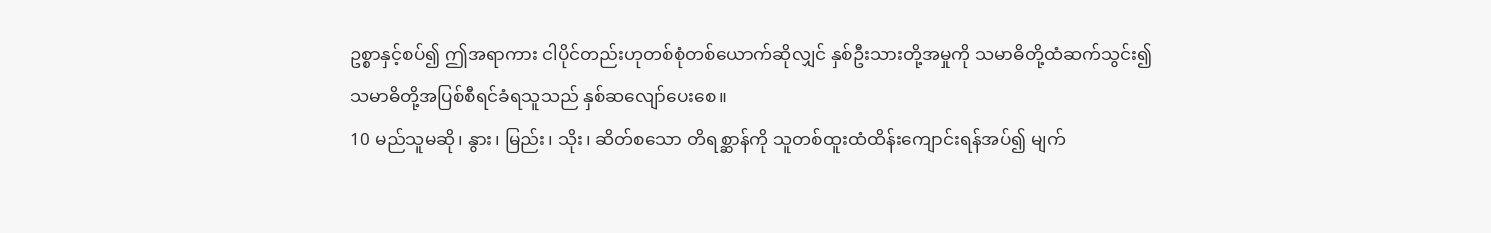ဥစ္စာနှင့်စပ်၍ ဤအရာကား ငါပိုင်တည်းဟုတစ်စုံတစ်ယောက်ဆိုလျှင် နှစ်ဦးသားတို့အမှုကို သမာဓိတို့ထံဆက်သွင်း၍ သမာဓိတို့အပြစ်စီရင်ခံရသူသည် နှစ်ဆလျော်ပေးစေ။
10 မည်သူမဆို၊ နွား၊ မြည်း၊ သိုး၊ ဆိတ်စသော တိရစ္ဆာန်ကို သူတစ်ထူးထံထိန်းကျောင်းရန်အပ်၍ မျက်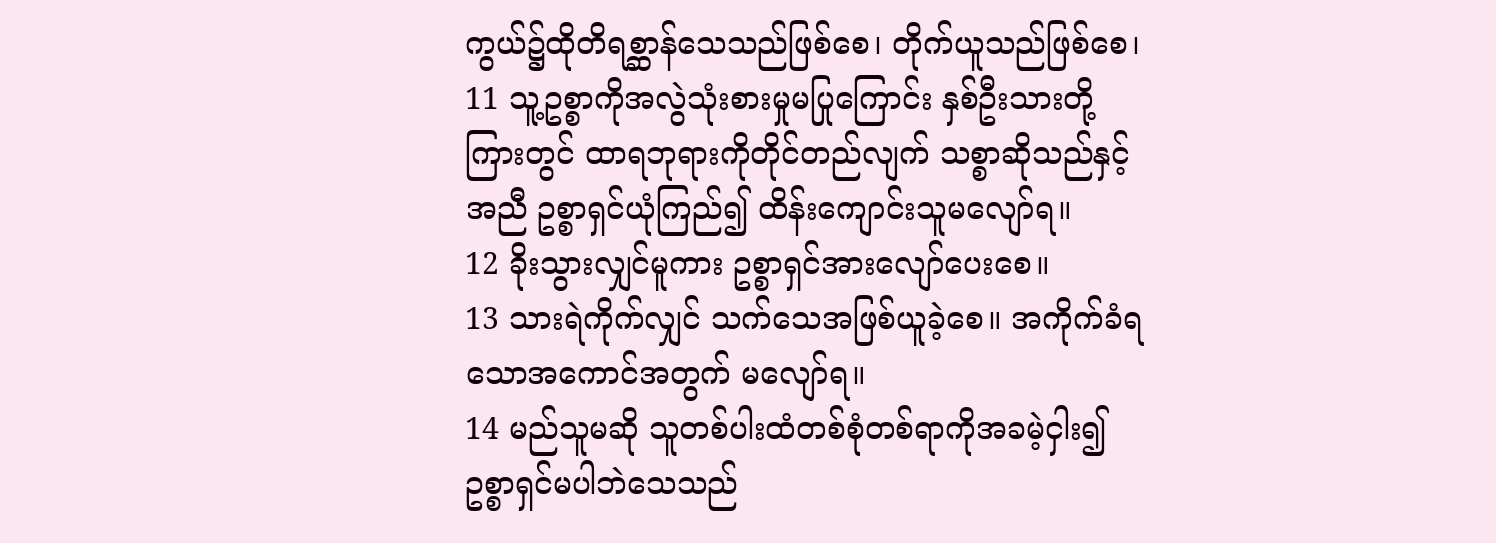ကွယ်၌ထိုတိရစ္ဆာန်သေသည်ဖြစ်စေ၊ တိုက်ယူသည်ဖြစ်စေ၊
11 သူ့ဥစ္စာကိုအလွဲသုံးစားမှုမပြုကြောင်း နှစ်ဦးသားတို့ကြားတွင် ထာရဘုရားကိုတိုင်တည်လျက် သစ္စာဆိုသည်နှင့်အညီ ဥစ္စာရှင်ယုံကြည်၍ ထိန်းကျောင်းသူမလျော်ရ။
12 ခိုးသွားလျှင်မူကား ဥစ္စာရှင်အားလျော်ပေးစေ။
13 သားရဲကိုက်လျှင် သက်သေအဖြစ်ယူခဲ့စေ။ အကိုက်ခံရသောအကောင်အတွက် မလျော်ရ။
14 မည်သူမဆို သူတစ်ပါးထံတစ်စုံတစ်ရာကိုအခမဲ့ငှါး၍ ဥစ္စာရှင်မပါဘဲသေသည်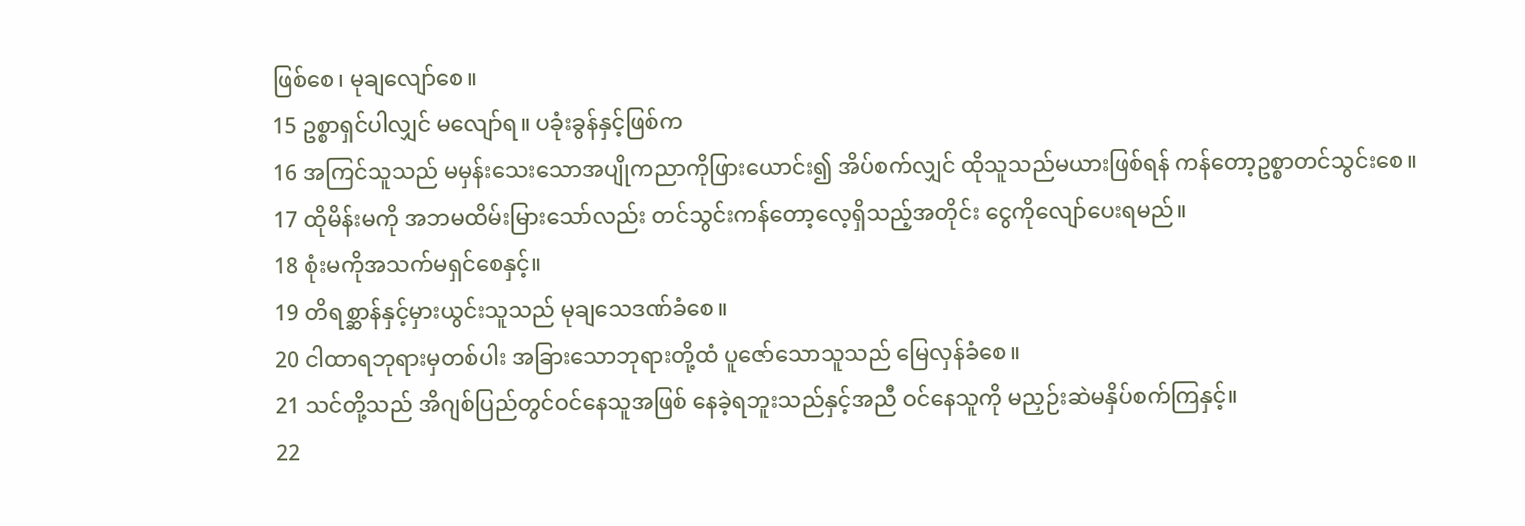ဖြစ်စေ၊ မုချလျော်စေ။
15 ဥစ္စာရှင်ပါလျှင် မလျော်ရ။ ပခုံးခွန်နှင့်ဖြစ်က
16 အကြင်သူသည် မမှန်းသေးသောအပျိုကညာကိုဖြားယောင်း၍ အိပ်စက်လျှင် ထိုသူသည်မယားဖြစ်ရန် ကန်တော့ဥစ္စာတင်သွင်းစေ။
17 ထိုမိန်းမကို အဘမထိမ်းမြားသော်လည်း တင်သွင်းကန်တော့လေ့ရှိသည့်အတိုင်း ငွေကိုလျော်ပေးရမည်။
18 စုံးမကိုအသက်မရှင်စေနှင့်။
19 တိရစ္ဆာန်နှင့်မှားယွင်းသူသည် မုချသေဒဏ်ခံစေ။
20 ငါထာရဘုရားမှတစ်ပါး အခြားသောဘုရားတို့ထံ ပူဇော်သောသူသည် မြေလှန်ခံစေ။
21 သင်တို့သည် အိဂျစ်ပြည်တွင်ဝင်နေသူအဖြစ် နေခဲ့ရဘူးသည်နှင့်အညီ ဝင်နေသူကို မညှဉ်းဆဲမနှိပ်စက်ကြနှင့်။
22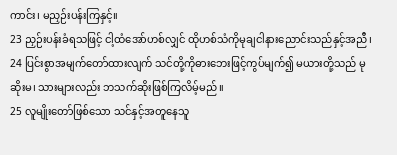ကာင်း၊ မညှဉ်းပန်းကြနှင့်။
23 ညှဉ်းပန်းခံရသဖြင့် ငါ့ထံအော်ဟစ်လျှင် ထိုဟစ်သံကိုမုချငါနားညောင်းသည်နှင့်အညီ၊
24 ပြင်းစွာအမျက်တော်ထားလျက် သင်တို့ကိုဓားဘေးဖြင့်ကွပ်မျက်၍ မယားတို့သည် မုဆိုးမ၊ သားများလည်း ဘသက်ဆိုးဖြစ်ကြလိမ့်မည်။
25 လူမျိုးတော်ဖြစ်သော သင်နှင့်အတူနေသူ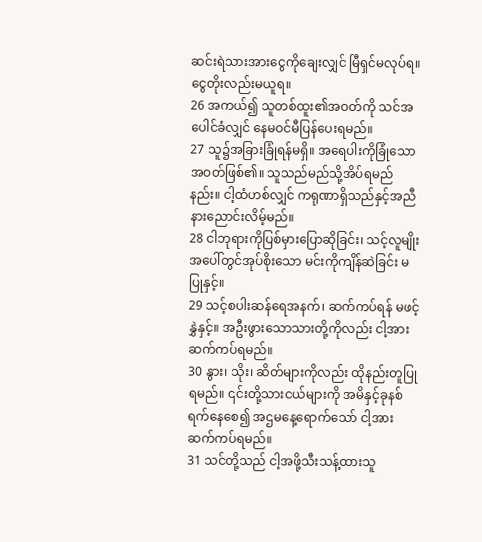ဆင်းရဲသားအားငွေကိုချေးလျှင် မြီရှင်မလုပ်ရ။ ငွေတိုးလည်းမယူရ။
26 အကယ်၍ သူတစ်ထူး၏အဝတ်ကို သင်အပေါင်ခံလျှင် နေမဝင်မီပြန်ပေးရမည်။
27 သူ၌အခြားခြုံရန်မရှိ။ အရေပါးကိုခြုံသောအဝတ်ဖြစ်၏။ သူသည်မည်သို့အိပ်ရမည်နည်း။ ငါ့ထံဟစ်လျှင် ကရုဏာရှိသည်နှင့်အညီ နားညောင်းလိမ့်မည်။
28 ငါဘုရားကိုပြစ်မှားပြောဆိုခြင်း၊ သင့်လူမျိုးအပေါ်တွင်အုပ်စိုးသော မင်းကိုကျိန်ဆဲခြင်း မပြုနှင့်။
29 သင့်စပါးဆန်ရေအနက်၊ ဆက်ကပ်ရန် မဖင့်နွှဲနှင့်။ အဦးဖွားသောသားတို့ကိုလည်း ငါ့အားဆက်ကပ်ရမည်။
30 နွား၊ သိုး၊ ဆိတ်များကိုလည်း ထိုနည်းတူပြုရမည်။ ၎င်းတို့သားငယ်များကို အမိနှင့်ခုနစ်ရက်နေစေ၍ အဌမနေ့ရောက်သော် ငါ့အားဆက်ကပ်ရမည်။
31 သင်တို့သည် ငါ့အဖို့သီးသန့်ထားသူ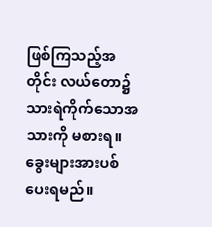ဖြစ်ကြသည့်အတိုင်း လယ်တော၌သားရဲကိုက်သောအသားကို မစားရ။ ခွေးများအားပစ်ပေးရမည်။